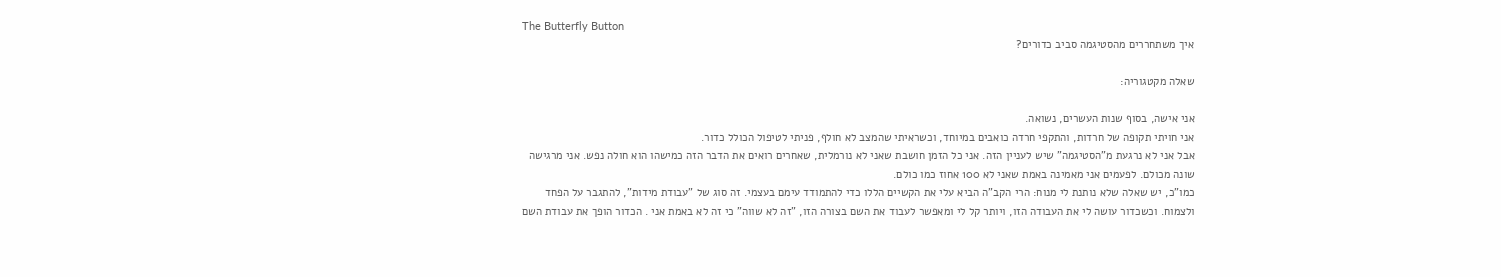The Butterfly Button
איך משתחררים מהסטיגמה סביב כדורים?

שאלה מקטגוריה:

אני אישה, בסוף שנות העשרים, נשואה.
אני חויתי תקופה של חרדות, והתקפי חרדה כואבים במיוחד, וכשראיתי שהמצב לא חולף, פניתי לטיפול הכולל כדור.
אבל אני לא נרגעת מ"הסטיגמה" שיש לעניין הזה. אני כל הזמן חושבת שאני לא נורמלית, שאחרים רואים את הדבר הזה כמישהו הוא חולה נפש. אני מרגישה שונה מכולם. לפעמים אני מאמינה באמת שאני לא 100 אחוז כמו כולם.
כמו"כ, יש שאלה שלא נותנת לי מנוח: הרי הקב"ה הביא עלי את הקשיים הללו כדי להתמודד עימם בעצמי. זה סוג של "עבודת מידות", להתגבר על הפחד ולצמוח. וכשכדור עושה לי את העבודה הזו, ויותר קל לי ומאפשר לעבוד את השם בצורה הזו, "זה לא שווה" כי זה לא באמת אני . הכדור הופך את עבודת השם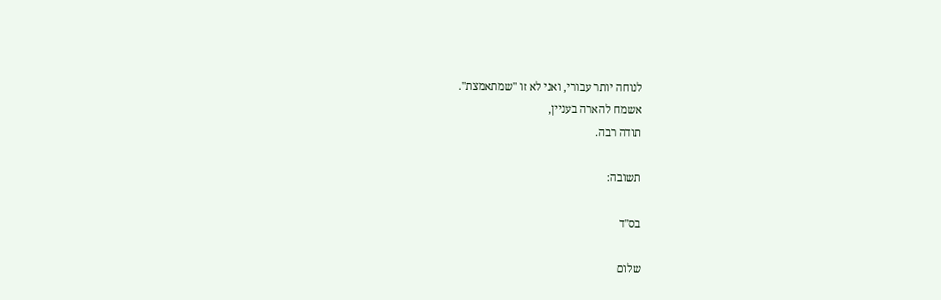לנוחה יותר עבורי, ואני לא זו "שמתאמצת".
אשמח להארה בעניין,
תודה רבה.

תשובה:

בס"ד

שלום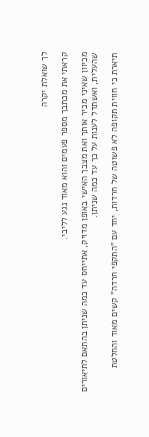לך שואלת יקרה

קראתי את מכתבך מספר פעמים והוא מאוד נגע לליבי.

מכיוון שאיני מכיר אותך ואת מצבך האישי באופן מדויק, אתייחס עד כמה שניתן בהתאם לתיאורים שהעלית, ואשתדל לענות על כך עד כמה שניתן.

תיארת כי חווית תקופה לא פשוטה של חרדות, יחד עם "התקפי חרדה" קשים מאוד והחלטת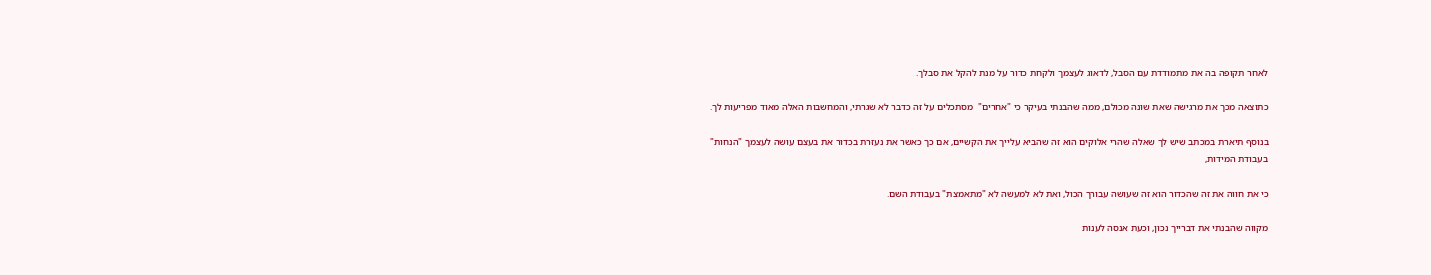לאחר תקופה בה את מתמודדת עם הסבל, לדאוג לעצמך ולקחת כדור על מנת להקל את סבלך.

כתוצאה מכך את מרגישה שאת שונה מכולם, ממה שהבנתי בעיקר כי "אחרים"  מסתכלים על זה כדבר לא שגרתי, והמחשבות האלה מאוד מפריעות לך.

בנוסף תיארת במכתב שיש לך שאלה שהרי אלוקים הוא זה שהביא עלייך את הקשיים, אם כך כאשר את נעזרת בכדור את בעצם עושה לעצמך "הנחות" בעבודת המידות,

כי את חווה את זה שהכדור הוא זה שעושה עבורך הכול, ואת לא למעשה לא "מתאמצת" בעבודת השם.

מקווה שהבנתי את דברייך נכון, וכעת אנסה לענות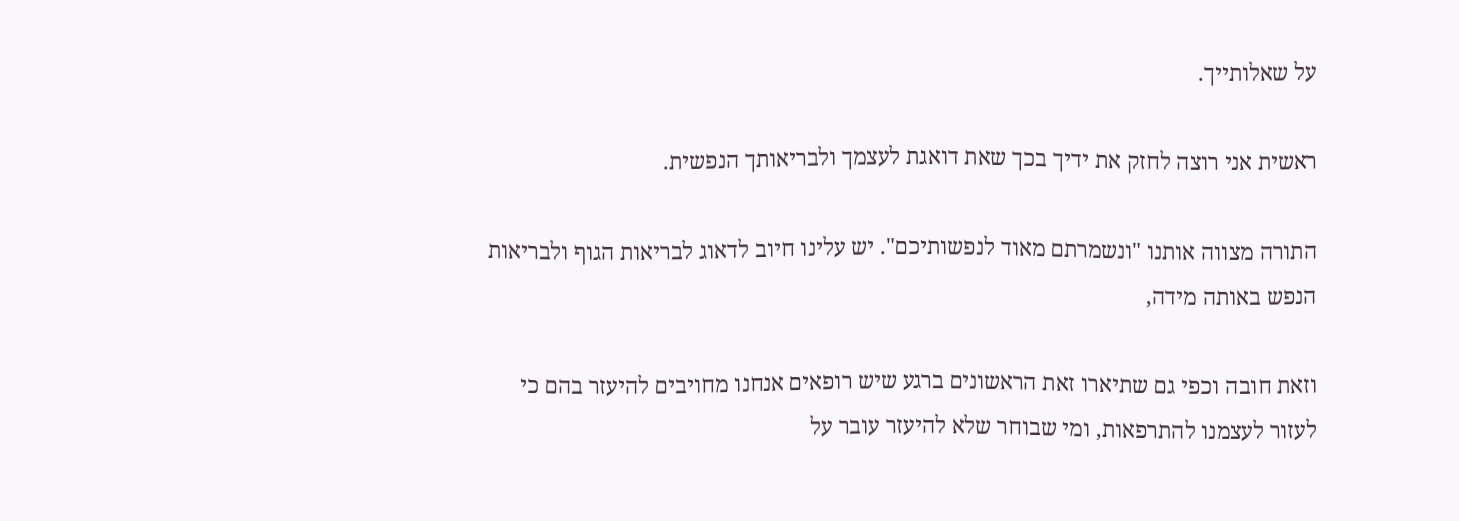על שאלותייך.

ראשית אני רוצה לחזק את ידיך בכך שאת דואגת לעצמך ולבריאותך הנפשית.

התורה מצווה אותנו "ונשמרתם מאוד לנפשותיכם". יש עלינו חיוב לדאוג לבריאות הגוף ולבריאות הנפש באותה מידה,

וזאת חובה וכפי גם שתיארו זאת הראשונים ברגע שיש רופאים אנחנו מחויבים להיעזר בהם כי לעזור לעצמנו להתרפאות, ומי שבוחר שלא להיעזר עובר על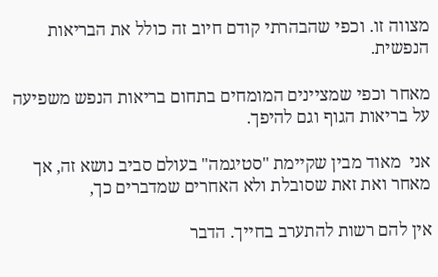מצווה זו. וכפי שהבהרתי קודם חיוב זה כולל את הבריאות הנפשית.

מאחר וכפי שמציינים המומחים בתחום בריאות הנפש משפיעה על בריאות הגוף וגם להיפך.

אני  מאוד מבין שקיימת "סטיגמה" בעולם סביב נושא זה, אך מאחר ואת זאת שסובלת ולא האחרים שמדברים כך,

אין להם רשות להתערב בחייך. הדבר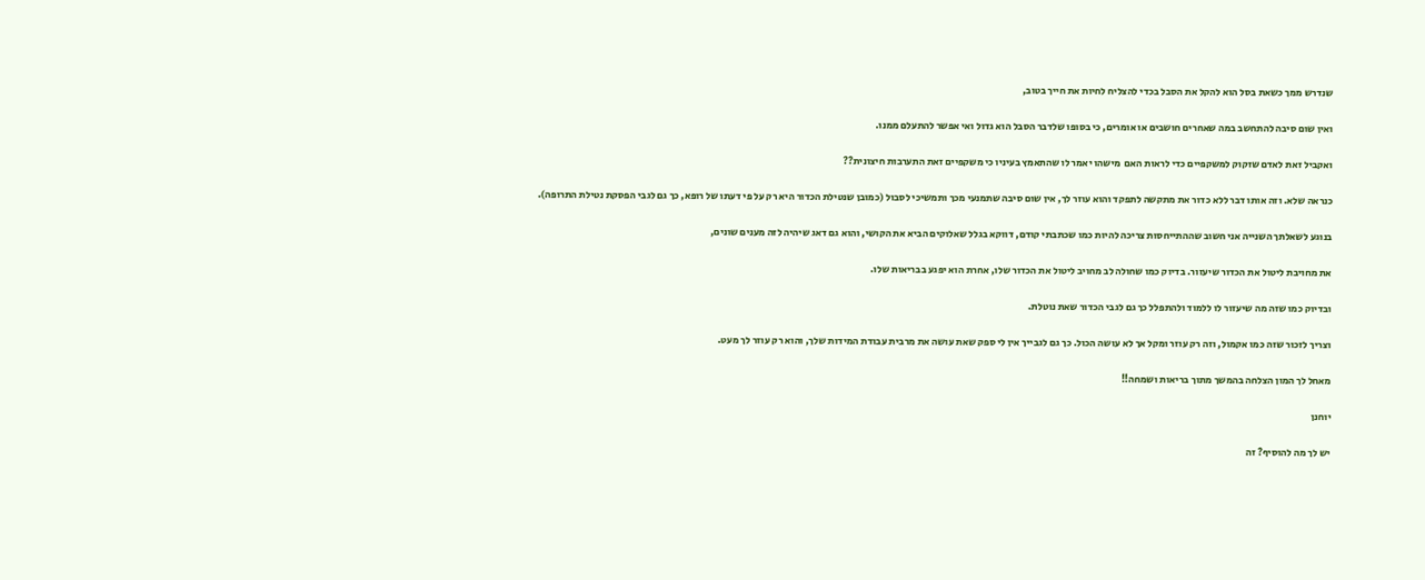שנדרש ממך כשאת בסל הוא להקל את הסבל בכדי להצליח לחיות את חייך בטוב,

ואין שום סיבה להתחשב במה שאחרים חושבים או אומרים, כי בסופו שלדבר הסבל הוא גדול ואי אפשר להתעלם ממנו.

ואקביל זאת לאדם שזקוק למשקפיים כדי לראות האם  מישהו יאמר לו שהתאמץ בעיניו כי משקפיים זאת התערבות חיצונית??

כנראה שלא. וזה אותו דבר ללא כדור את מתקשה לתפקד והוא עוזר לך, אין שום סיבה שתמנעי מכך ותמשיכי לסבול (כמובן שנטילת הכדור היא רק על פי דעתו של רופא, כך גם לגבי הפסקת נטילת התרופה).

בנוגע לשאלתך השנייה אני חשוב שההתייחסות צריכה להיות כמו שכתבתי קודם, דווקא בגלל שאלוקים הביא את הקושי, והוא גם דאג שיהיה לזה מענים שונים,

את מחויבת ליטול את הכדור שיעזור. בדיוק כמו שחולה לב מחויב ליטול את הכדור שלו, אחרת הוא יפגע בבריאות שלו.

ובדיוק כמו שזה מה שיעזור לו ללמוד ולהתפלל כך גם לגבי הכדור שאת נוטלת.

וצריך לזכור שזה כמו אקמול, וזה רק עוזר ומקל אך לא עושה הכול. כך גם לגבייך אין לי ספק שאת עושה את מרבית עבודת המידות שלך, והוא רק עוזר לך מעט.

מאחל לך המון הצלחה בהמשך מתוך בריאות ושמחה!!

יוחנן

יש לך מה להוסיף? זה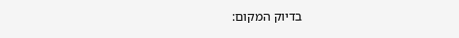בדיוק המקום: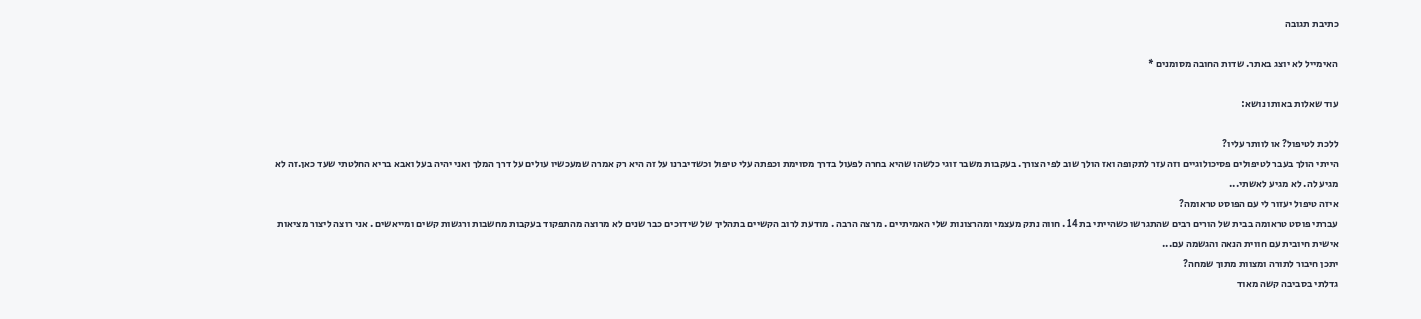כתיבת תגובה

האימייל לא יוצג באתר. שדות החובה מסומנים *

עוד שאלות באותו נושא:

ללכת לטיפול? או לוותר עליו?
הייתי הולך בעבר לטיפולים פסיכולוגיים וזה עזר לתקופה ואז הולך שוב לפי הצורך. בעקבות משבר זוגי כלשהו שהיא בחרה לפעול בדרך מסוימת וכפתה עלי טיפול וכשדיברנו על זה היא רק אמרה שמעכשיו עולים על דרך המלך ואני יהיה בעל ואבא בריא החלטתי שעד כאן.זה לא מגיע לה. לא מגיע לאשתי...
איזה טיפול יעזור לי עם הפוסט טראומה?
עברתי פוסט טראומה בבית של הורים רבים שהתגרשו כשהייתי בת 14 . חווה נתק מעצמי ומהרצונות שלי האמיתיים . מרצה הרבה . מודעת לרוב הקשיים בתהליך של שידוכים כבר שנים לא מרוצה מהתפקוד בעקבות מחשבות ורגשות קשים ומייאשים . אני רוצה ליצור מציאות אישית חיובית עם חווית הנאה והגשמה עם...
יתכן חיבור לתורה ומצוות מתוך שמחה?
גדלתי בסביבה קשה מאוד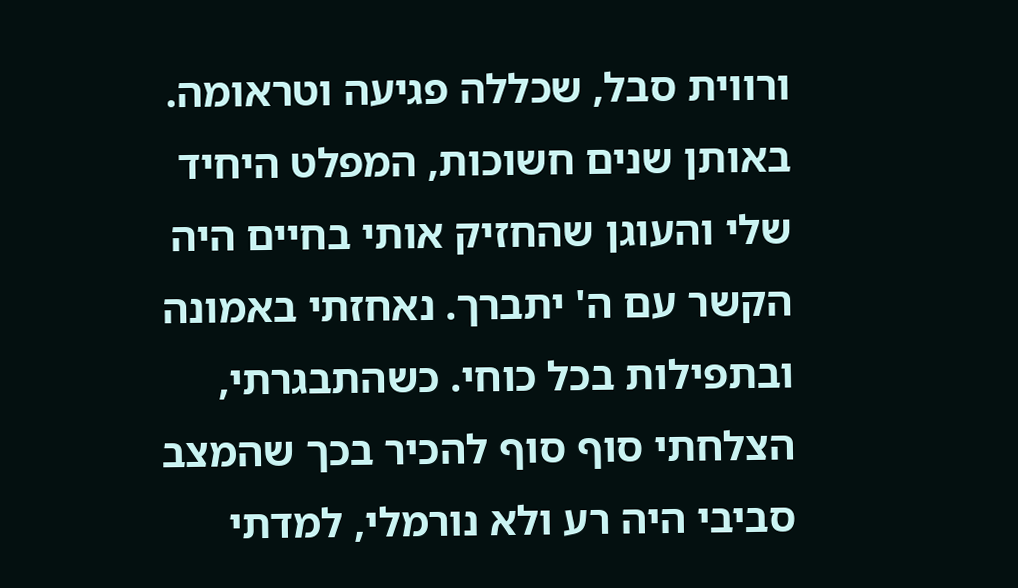ורווית סבל, שכללה פגיעה וטראומה. באותן שנים חשוכות, המפלט היחיד שלי והעוגן שהחזיק אותי בחיים היה הקשר עם ה' יתברך. נאחזתי באמונה ובתפילות בכל כוחי. כשהתבגרתי, הצלחתי סוף סוף להכיר בכך שהמצב סביבי היה רע ולא נורמלי, למדתי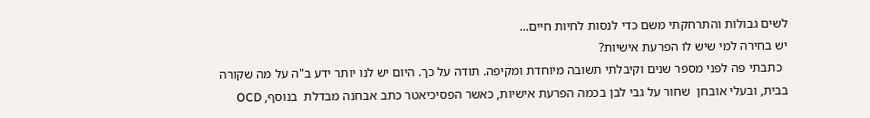לשים גבולות והתרחקתי משם כדי לנסות לחיות חיים...
יש בחירה למי שיש לו הפרעת אישיות?
  כתבתי פה לפני מספר שנים וקיבלתי תשובה מיוחדת ומקיפה. תודה על כך. היום יש לנו יותר ידע ב"ה על מה שקורה בבית, ובעלי אובחן  שחור על גבי לבן בכמה הפרעת אישיות, כאשר הפסיכיאטר כתב אבחנה מבדלת  בנוסף, OCD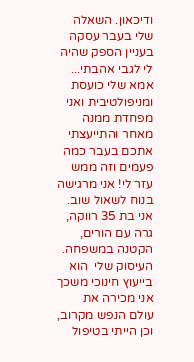ודיכאון. השאלה שלי בעבר עסקה בעניין הספק שהיה לי לגבי אהבתי...
אמא שלי כועסת ומניפולטיבית ואני מפחדת ממנה
מאחר והתייעצתי אתכם בעבר כמה פעמים וזה ממש עזר לי! אני מרגישה בנוח לשאול שוב. אני בת 35 רווקה, גרה עם הורים, הקטנה במשפחה. העיסוק שלי  הוא בייעוץ חינוכי משכך אני מכירה את עולם הנפש מקרוב, וכן הייתי בטיפול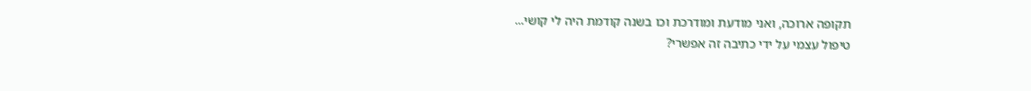תקופה ארוכה, ואני מודעת ומודרכת וכו בשנה קודמת היה לי קושי...
טיפול עצמי על ידי כתיבה זה אפשרי?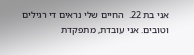אני בת 22.  החיים שלי נראים די רגילים וטובים. אני עובדת, מתפקדת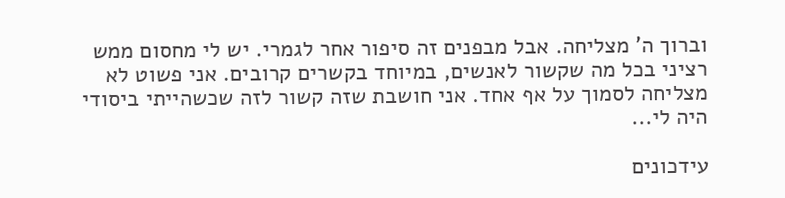וברוך ה' מצליחה. אבל מבפנים זה סיפור אחר לגמרי. יש לי מחסום ממש רציני בכל מה שקשור לאנשים, במיוחד בקשרים קרובים. אני פשוט לא מצליחה לסמוך על אף אחד. אני חושבת שזה קשור לזה שכשהייתי ביסודי היה לי...

עידכונים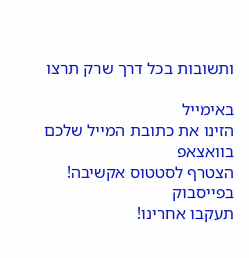ותשובות בכל דרך שרק תרצו

באימייל
הזינו את כתובת המייל שלכם
בוואצאפ
הצטרף לסטטוס אקשיבה!
בפייסבוק
תעקבו אחרינו!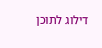דילוג לתוכן